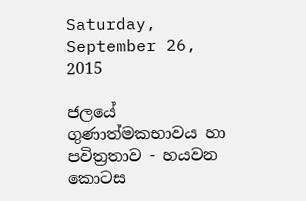Saturday, September 26, 2015

ජලයේ ගුණාත්මකභාවය හා පවිත්‍රතාව - හයවන කොටස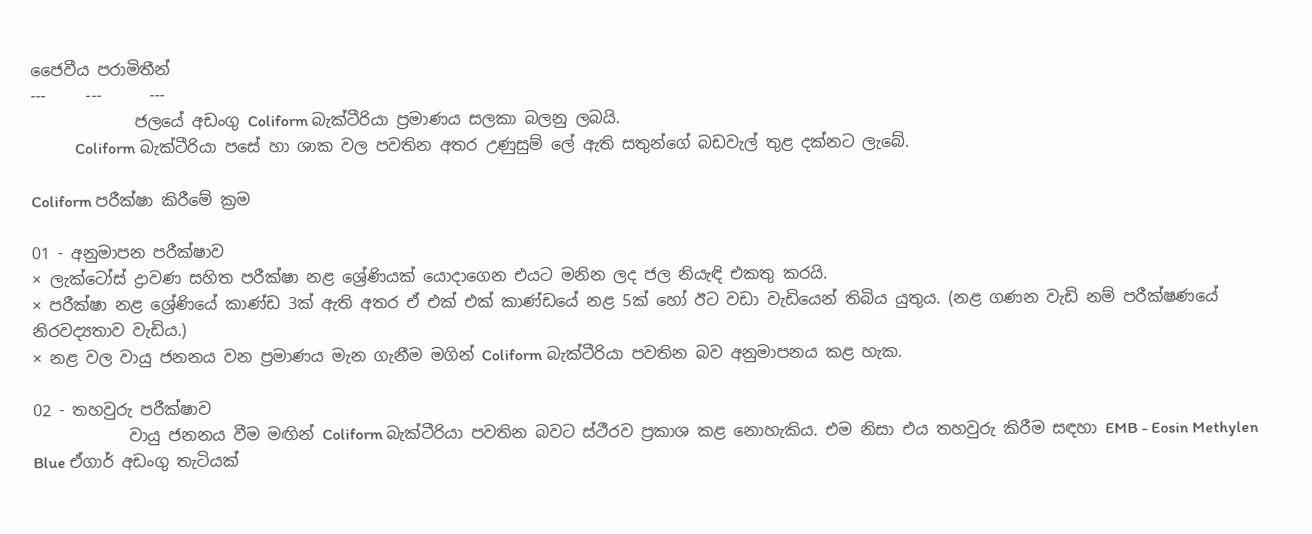ජෛවීය පරාමිතීන්
---     ---      ---
             ජලයේ අඩංගු Coliform බැක්ටීරියා ප්‍රමාණය සලකා බලනු ලබයි.
           Coliform බැක්ටීරියා පසේ හා ශාක වල පවතින අතර උණුසුම් ලේ ඇති සතුන්ගේ බඩවැල් තුළ දක්නට ලැබේ.

Coliform පරීක්ෂා කිරීමේ ක්‍රම

01 - අනුමාපන පරීක්ෂාව
× ලැක්ටෝස් ද්‍රාවණ සහිත පරීක්ෂා නළ ශ්‍රේණියක් යොදාගෙන එයට මනින ලද ජල නියැඳි එකතු කරයි.
× පරීක්ෂා නළ ශ්‍රේණියේ කාණ්ඩ 3ක් ඇති අතර ඒ එක් එක් කාණ්ඩයේ නළ 5ක් හෝ ඊට වඩා වැඩියෙන් තිබිය යුතුය. (නළ ගණන වැඩි නම් පරීක්ෂණයේ නිරවද්‍යතාව වැඩිය.)
× නළ වල වායු ජනනය වන ප්‍රමාණය මැන ගැනීම මගින් Coliform බැක්ටීරියා පවතින බව අනුමාපනය කළ හැක.

02 - තහවුරු පරීක්ෂාව
            වායු ජනනය වීම මඟින් Coliform බැක්ටීරියා පවතින බවට ස්ථීරව ප්‍රකාශ කළ නොහැකිය. එම නිසා එය තහවුරු කිරීම සඳහා EMB - Eosin Methylen Blue ඒගාර් අඩංගු තැටියක්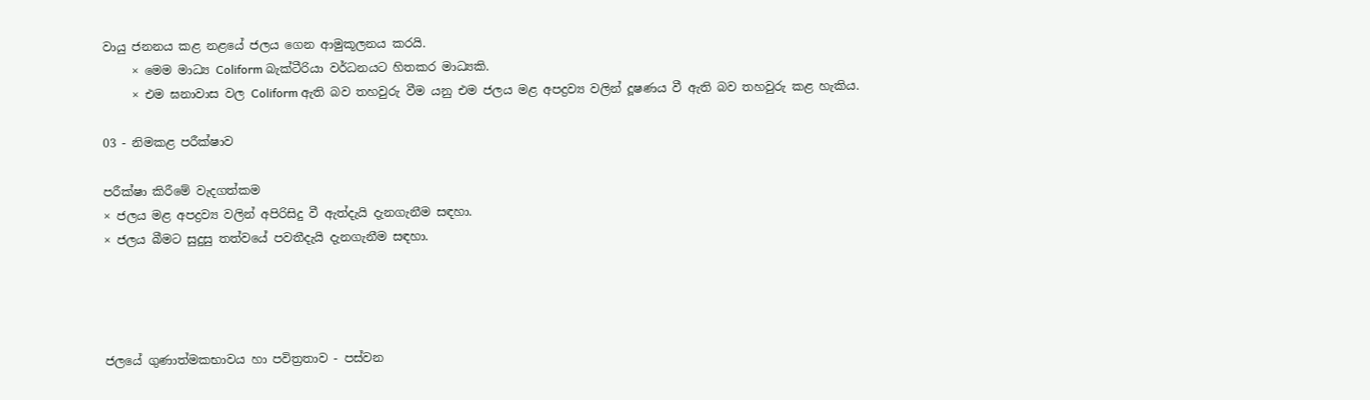වායු ජනනය කළ නළයේ ජලය ගෙන ආමුකූලනය කරයි.
     × මෙම මාධ්‍ය Coliform බැක්ටීරියා වර්ධනයට හිතකර මාධ්‍යකි.
     × එම ඝනාවාස වල Coliform ඇති බව තහවුරු වීම යනු එම ජලය මළ අපද්‍රව්‍ය වලින් දූෂණය වී ඇති බව තහවුරු කළ හැකිය.

03 - නිමකළ පරීක්ෂාව

පරීක්ෂා කිරීමේ වැදගත්කම
× ජලය මළ අපද්‍රව්‍ය වලින් අපිරිසිදු වී ඇත්දැයි දැනගැනීම සඳහා.
× ජලය බීමට සුදුසු තත්වයේ පවතීදැයි දැනගැනීම සඳහා.




ජලයේ ගුණාත්මකභාවය හා පවිත්‍රතාව - පස්වන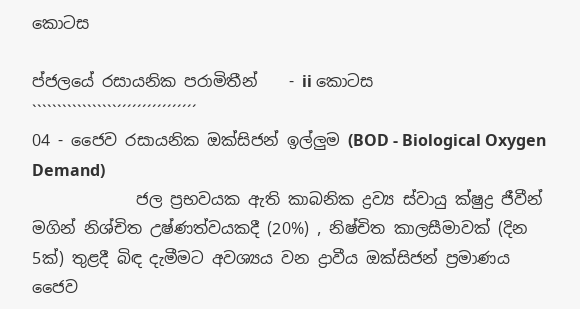කොටස

ප්ජලයේ රසායනික පරාමිතීන්    - ii කොටස
`````````````````´´´´´´´´´´´´´´´´
04 - ජෛව රසායනික ඔක්සිජන් ඉල්ලුම (BOD - Biological Oxygen Demand)
             ජල ප්‍රභවයක ඇති කාබනික ද්‍රව්‍ය ස්වායු ක්ෂුද්‍ර ජීවීන් මගින් නිශ්චිත උෂ්ණත්වයකදී (20%) , නිෂ්චිත කාලසීමාවක් (දින 5ක්) තුළදී බිඳ දැමීමට අවශ්‍යය වන ද්‍රාවීය ඔක්සිජන් ප්‍රමාණය ජෛව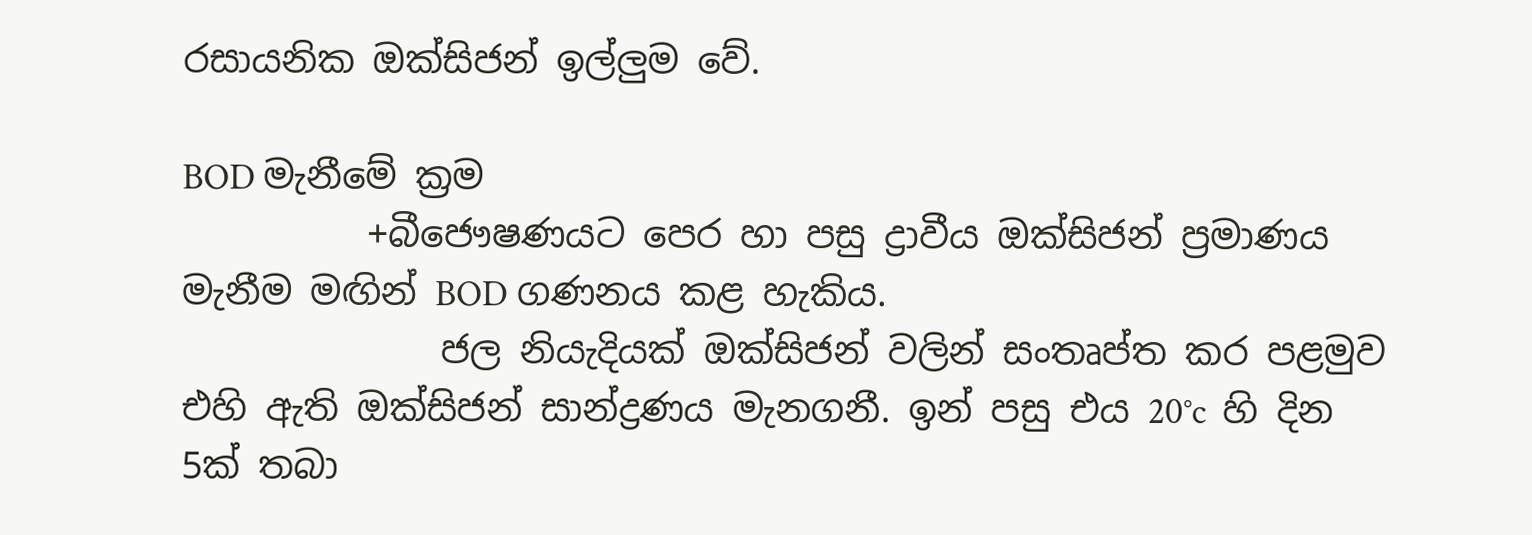රසායනික ඔක්සිජන් ඉල්ලුම වේ.

BOD මැනීමේ ක්‍රම
          +බීජෞෂණයට පෙර හා පසු ද්‍රාවීය ඔක්සිජන් ප්‍රමාණය මැනීම මඟින් BOD ගණනය කළ හැකිය.
              ජල නියැදි‍යක් ඔක්සිජන් වලින් සංතෘප්ත කර පළමුව එහි ඇති ඔක්සිජන් සාන්ද්‍රණය මැනගනී. ඉන් පසු එය 20°c  හි දින 5ක් තබා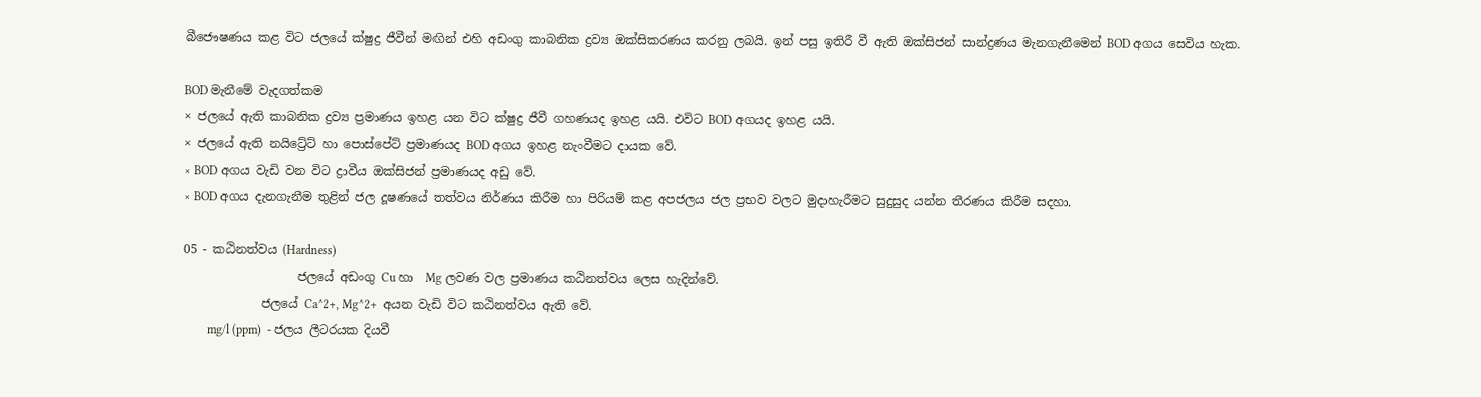බීජෞෂණය කළ විට ජලයේ ක්ෂුද්‍ර ජීවීන් මඟින් එහි අඩංගු කාබනික ද්‍රව්‍ය ඔක්සිකරණය කරනු ලබයි. ඉන් පසු ඉතිරී වී ඇති ඔක්සිජන් සාන්ද්‍රණය මැනගැනීමෙන් BOD අගය සෙවිය හැක.

BOD මැනීමේ වැදගත්කම
× ජලයේ ඇති කාබනික ද්‍රව්‍ය ප්‍රමාණය ඉහළ යන විට ක්ෂුද්‍ර ජීවී ගහණයද ඉහළ යයි. එවිට BOD අගයද ඉහළ යයි.
× ජලයේ ඇති නයිට්‍රේට් හා පොස්පේට් ප්‍රමාණයද BOD අගය ඉහළ නැංවීමට දායක වේ.
× BOD අගය වැඩි වන විට ද්‍රාවීය ඔක්සිජන් ප්‍රමාණයද අඩු වේ.
× BOD අගය දැනගැනීම තුළින් ජල දූෂණයේ තත්වය නිර්ණය කිරීම හා පිරියම් කළ අපජලය ජල ප්‍රභව වලට මුදාහැරීමට සුදුසුද යන්න තීරණය කිරීම සදහා.

05 - කඨිනත්වය (Hardness)
                   ජලයේ අඩංගු Cu හා  Mg ලවණ වල ප්‍රමාණය කඨිනත්වය ලෙස හැදින්වේ.
             ජලයේ Ca^2+, Mg^2+  අයන වැඩි විට කඨිනත්වය ඇති වේ.
        mg/l (ppm)  - ජලය ලීටරයක දියවී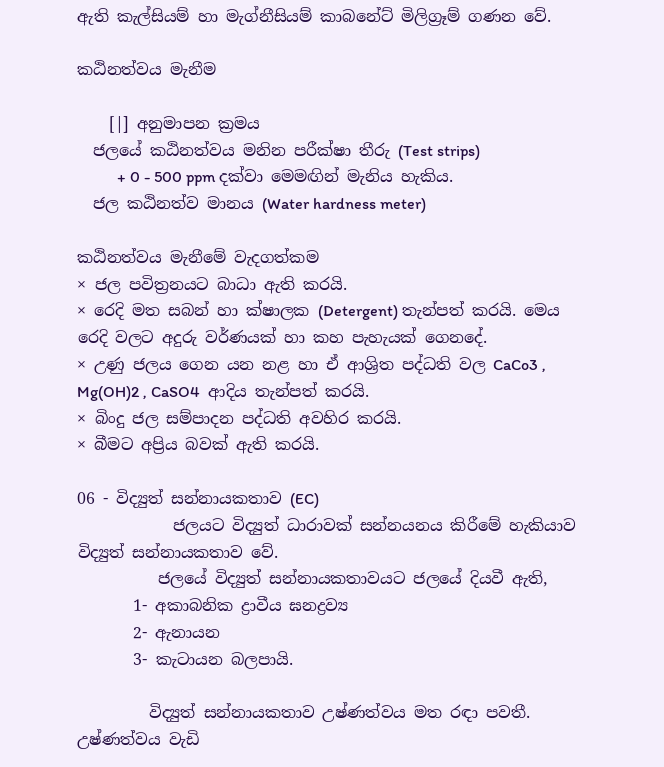ඇති කැල්සියම් හා මැග්නීසියම් කාබනේට් මිලිග්‍රෑම් ගණන වේ.

කඨිනත්වය මැනීම

    [|] අනුමාපන ක්‍රමය
  ජල‍යේ කඨිනත්වය මනින පරීක්ෂා තීරු (Test strips)
          + 0 - 500 ppm දක්වා මෙමඟින් මැනිය හැකිය.
  ජල කඨිනත්ව මානය (Water hardness meter)

කඨිනත්වය මැනීමේ වැදගත්කම
× ජල පවිත්‍රනයට බාධා ඇති කරයි.
× රෙදි මත සබන් හා ක්ෂාලක (Detergent) තැන්පත් කරයි. මෙය රෙදි වලට අදුරු වර්ණයක් හා කහ පැහැයක් ගෙනදේ.
× උණු ජලය ගෙන යන නළ හා ඒ ආශ්‍රිත පද්ධති වල CaCo3 , Mg(OH)2 , CaSO4  ආදිය තැන්පත් කරයි.
× බිංදු ජල සම්පාදන පද්ධති අවහිර කරයි.
× බීමට අප්‍රිය බවක් ඇති කරයි.

06 - විද්‍යුත් සන්නායකතාව (EC)
            ජලයට විද්‍යුත් ධාරාවක් සන්නයනය කිරීමේ හැකියාව විද්‍යුත් සන්නායකතාව වේ.
          ජලයේ විද්‍යුත් සන්නායකතාවයට ජලයේ දියවී ඇති,
       1- අකාබනික ද්‍රාවීය ඝනද්‍රව්‍ය
       2- ඇනායන
       3- කැටායන බලපායි.

         විද්‍යුත් සන්නායකතාව උෂ්ණත්වය මත රඳා පවතී. උෂ්ණත්වය වැඩි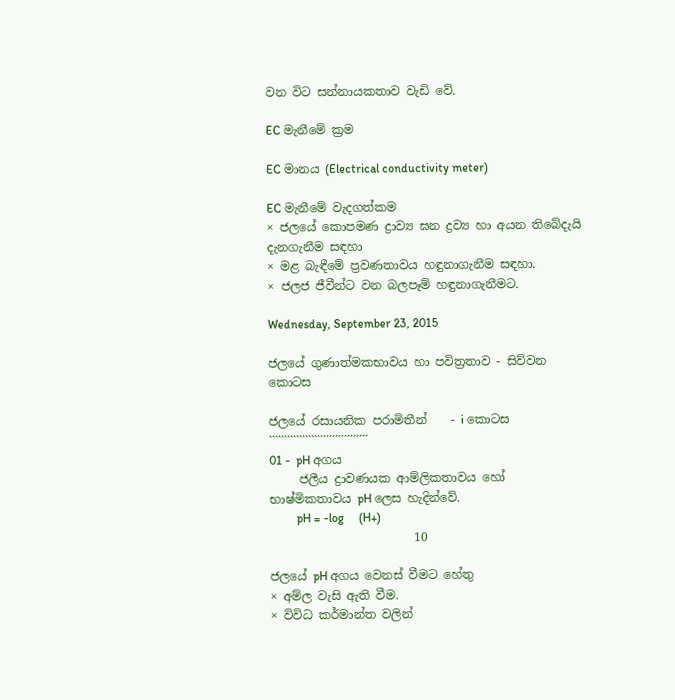වන විට සන්නායකතාව වැඩි වේ.

EC මැනීමේ ක්‍රම

EC මානය (Electrical conductivity meter)

EC මැනීමේ වැදගත්කම
× ජලයේ කොපමණ ද්‍රාව්‍ය ඝන ද්‍රව්‍ය හා අයන තිබේදැයි දැනගැනීම සඳහා
× මළ බැඳීමේ ප්‍රවණතාවය හඳුනාගැනීම සඳහා.
× ජලජ ජීවීන්ට වන බලපෑම් හඳුනාගැනීමට.

Wednesday, September 23, 2015

ජලයේ ගුණාත්මකභාවය හා පවිත්‍රතාව - සිව්වන කොටස

ජලයේ රසායනික පරාමිතීන්    - i කොටස
`````````````````´´´´´´´´´´´´´´´´
01 -  pH අගය
     ජලීය ද්‍රාවණයක ආම්ලිකතාවය හෝ භාෂ්මිකතාවය pH ලෙස හැදින්වේ.
         pH = -log     (H+)
                        10

ජලයේ pH අගය වෙනස් වීමට හේතු
× අම්ල වැසි ඇති වීම.
× විවිධ කර්මාන්ත වලින්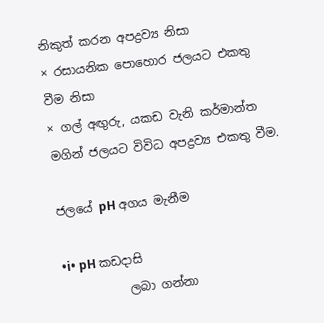නිකුත් කරන අපද්‍රව්‍ය නිසා
× රසායනික පොහොර ජලයට එකතු වීම නිසා
× ගල් අඟුරු, යකඩ වැනි කර්මාන්ත මගින් ජලයට විවිධ අපද්‍රව්‍ය එකතු වීම.

ජලයේ pH අගය මැනීම

•i• pH කඩදාසි
           ලබා ගන්නා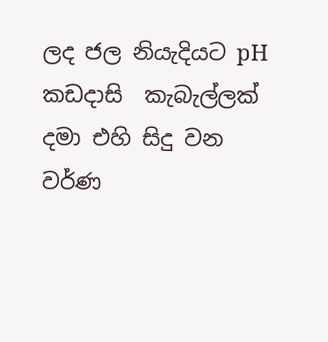ලද ජල නියැදියට pH කඩදාසි  කැබැල්ලක් දමා එහි සිදු වන වර්ණ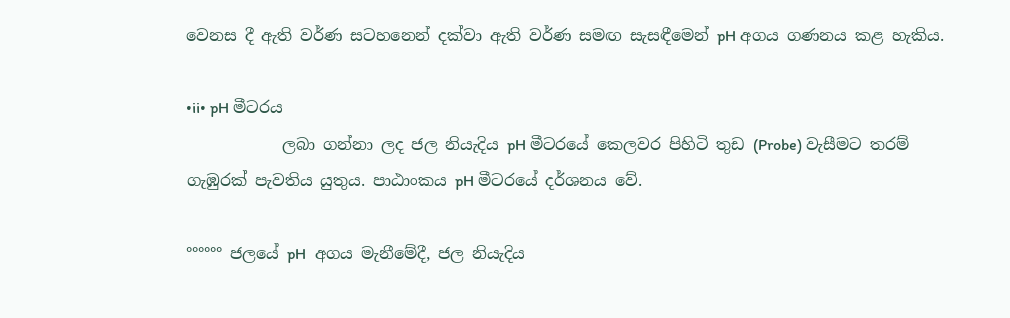වෙනස දී ඇති වර්ණ සටහනෙන් දක්වා ඇති වර්ණ සමඟ සැසඳීමෙන් pH අගය ගණනය කළ හැකිය.

•ii• pH මීටරය
            ලබා ගන්නා ලද ජල නියැදිය pH මීටරයේ කෙලවර පිහිටි තුඩ (Probe) වැසීමට තරම් ගැඹුරක් පැවතිය යුතුය. පාඨාංකය pH මීටරයේ දර්ශනය වේ.

°°°°°° ජල‍යේ pH  අගය මැනීමේදී, ජල නියැදිය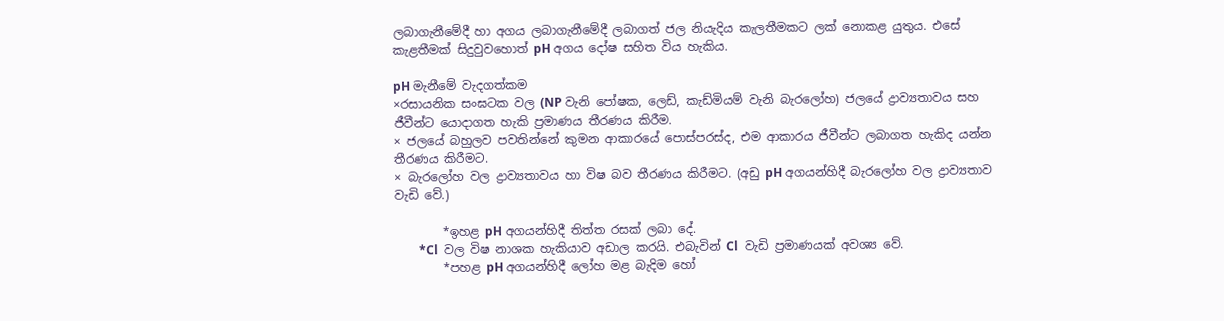ලබාගැනීමේදී හා අගය ලබාගැනීමේදී ලබාගත් ජල නියැදිය කැලතීමකට ලක් නොකළ යුතු‍ය. එසේ කැළතීමක් සිදුවුවහොත් pH අගය දෝෂ සහිත විය හැකිය.

pH මැනීමේ වැදගත්කම
×රසායනික සංඝටක වල (NP වැනි පෝෂක, ලෙඩ්, කැඩ්මියම් වැනි බැරලෝහ) ජලයේ ද්‍රාව්‍යතාවය සහ ජීවීන්ට යොදාගත හැකි ප්‍රමාණය තීරණය කිරීම.
× ජලයේ බහුලව පවතින්නේ කුමන ආකා‍රයේ පොස්පරස්ද, එම ආකාරය ජීවීන්ට ලබාගත හැකිද යන්න තීරණය කිරීමට.
× බැරලෝහ වල ද්‍රාව්‍යතාවය හා විෂ බව තීරණය කිරීමට. (අඩු pH අගයන්හිදී බැරලෝහ වල ද්‍රාව්‍යතාව වැඩි වේ.)

        *ඉහළ pH අගයන්හිදී තිත්ත රසක් ලබා දේ.
        *Cl  වල විෂ නාශක හැකියාව අඩාල කරයි. එබැවින් Cl  වැඩි ප්‍රමාණයක් අවශ්‍ය වේ.
        *පහළ pH අගයන්හිදී ලෝහ මළ බැදිම හෝ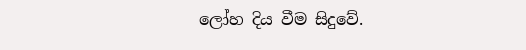ලෝහ දිය වීම සිදුවේ.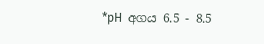*pH  අගය 6.5 - 8.5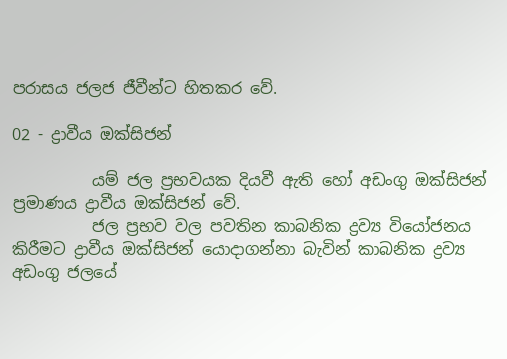පරාසය ජලජ ජීවීන්ට හිතකර වේ.

02 - ද්‍රාවීය ඔක්සිජන්

          යම් ජල ප්‍රභවයක දියවී ඇති හෝ අඩංගු ඔක්සිජන් ප්‍රමාණය ද්‍රාවීය ඔක්සිජන් වේ.
          ජල ප්‍රභව වල පවතින කාබනික ද්‍රව්‍ය වියෝජනය කිරීමට ද්‍රාවීය ඔක්සිජන් යොදාගන්නා බැවින් කාබනික ද්‍රව්‍ය අඩංගු ජලයේ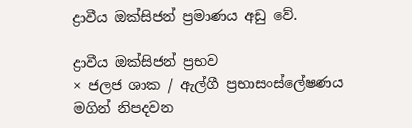ද්‍රාවීය ඔක්සිජන් ප්‍රමාණය අඩු වේ.

ද්‍රාවීය ඔක්සිජන් ප්‍රභව
× ජලජ ශාක / ඇල්ගී ප්‍රභාසංස්ලේෂණය මගින් නිපදවන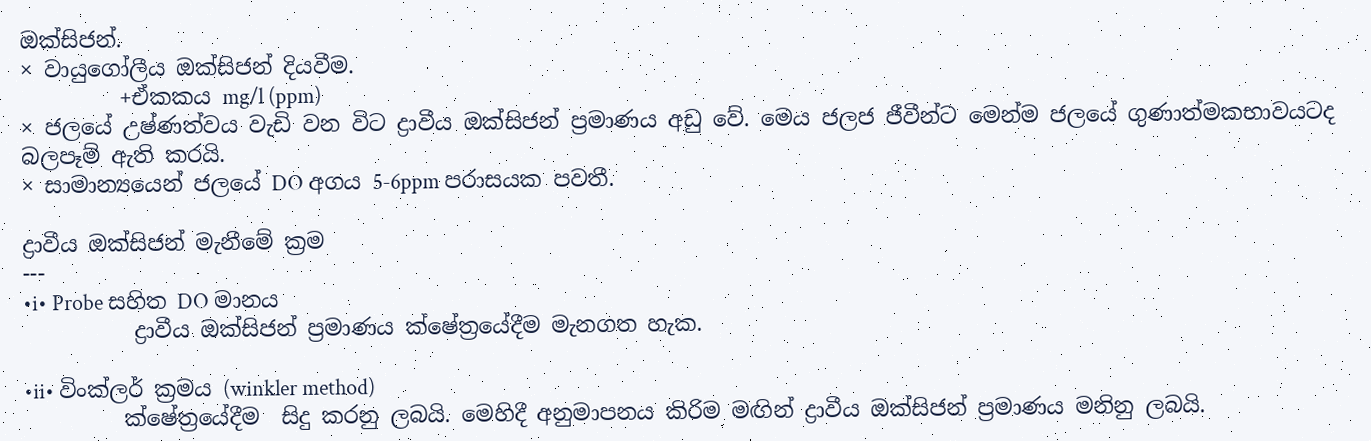ඔක්සිජන්.
× වායුගෝලීය ඔක්සිජන් දියවීම.
         +ඒකකය mg/l (ppm)
× ජලයේ උෂ්ණත්වය වැඩි වන විට ද්‍රාවීය ඔක්සිජන් ප්‍රමාණය අඩු වේ. මෙය ජලජ ජීවීන්ට මෙන්ම ජලයේ ගුණාත්මකභාව‍යටද බලපෑම් ඇති කරයි.
× සාමාන්‍යයෙන් ජලයේ DO අගය 5-6ppm පරාසයක පවතී.

ද්‍රාවීය ඔක්සිජන් මැනීමේ ක්‍රම
---
•i• Probe සහිත DO මානය
          ද්‍රාවීය ඔක්සිජන් ප්‍රමාණය ක්ෂේත්‍රයේදීම මැනගත හැක.

•ii• විංක්ලර් ක්‍රමය (winkler method)
         ක්ෂේත්‍රයේදීම  සිදු කරනු ලබයි. මෙහිදී අනුමාපනය කිරිම මඟින් ද්‍රාවීය ඔක්සිජන් ප්‍රමාණය මනිනු ලබයි.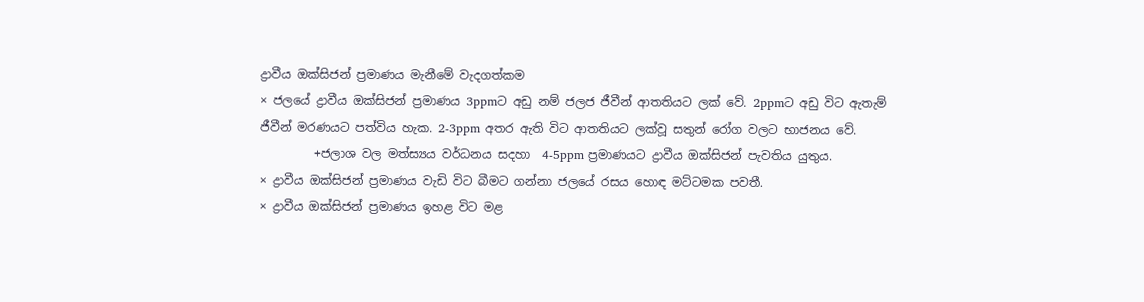ද්‍රාවීය ඔක්සිජන් ප්‍රමාණය මැනීමේ වැදගත්කම
× ජලයේ ද්‍රාවීය ඔක්සිජන් ප්‍රමාණය 3ppmට අඩු නම් ජලජ ජීවීන් ආතතියට ලක් වේ. 2ppmට අඩු විට ඇතැම් ජීවීන් මරණයට පත්විය හැක. 2-3ppm අතර ඇති විට ආතතියට ලක්වූ සතුන් රෝග වලට භාජනය වේ.
         +ජලාශ වල මත්ස්‍යය වර්ධනය සදහා  4-5ppm ප්‍රමාණයට ද්‍රාවීය ඔක්සිජන් පැවතිය යුතුය.
× ද්‍රාවීය ඔක්සිජන් ප්‍රමාණය වැඩි විට බීමට ගන්නා ජලයේ රසය හොඳ මට්ටමක පවතී.
× ද්‍රාවීය ඔක්සිජන් ප්‍රමාණය ඉහළ විට මළ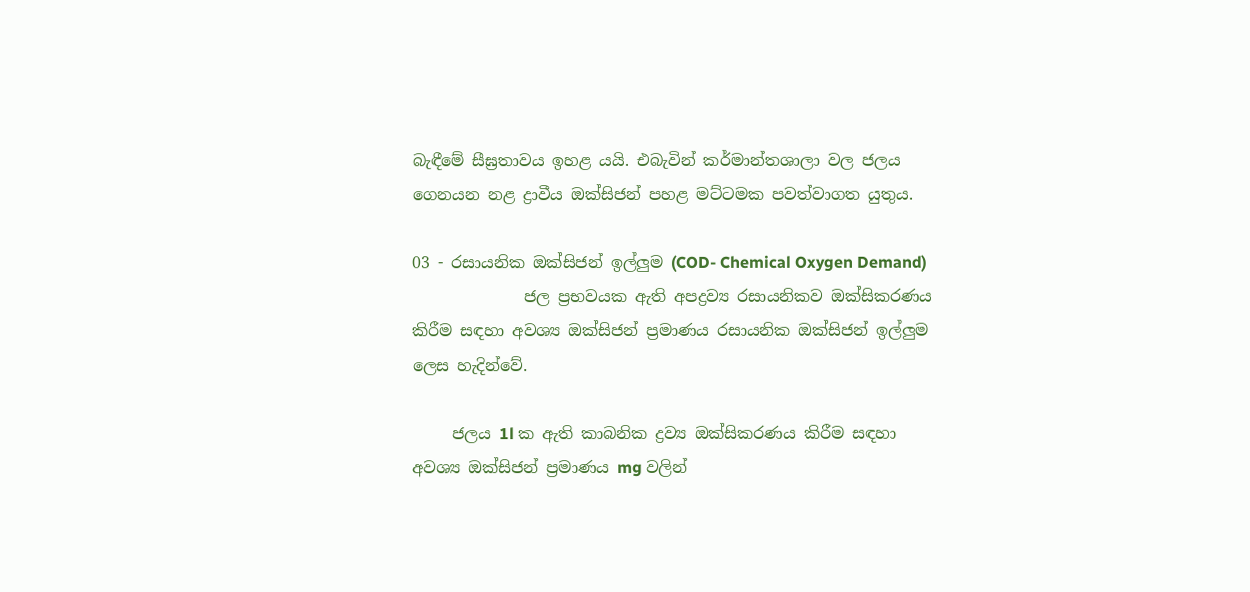බැඳීමේ සීඝ්‍රතාවය ඉහළ ‍යයි. එබැවින් කර්මාන්තශාලා වල ජලය ගෙනයන නළ ද්‍රාවීය ඔක්සිජන් පහළ මට්ටමක පවත්වාගත යුතුය.

03 - රසායනික ඔක්සිජන් ඉල්ලුම (COD- Chemical Oxygen Demand)
              ජල ප්‍රභවයක ඇති අපද්‍රව්‍ය රසායනිකව ඔක්සිකරණය කිරීම සඳහා අවශ්‍ය ඔක්සිජන් ප්‍රමාණය රසායනික ඔක්සිජන් ඉල්ලුම ලෙස හැදින්වේ.

     ජලය 1l ක ඇති කාබනික ද්‍රව්‍ය ඔක්සිකරණය කිරීම සඳහා අවශ්‍ය ඔක්සිජන් ප්‍රමාණය mg වලින්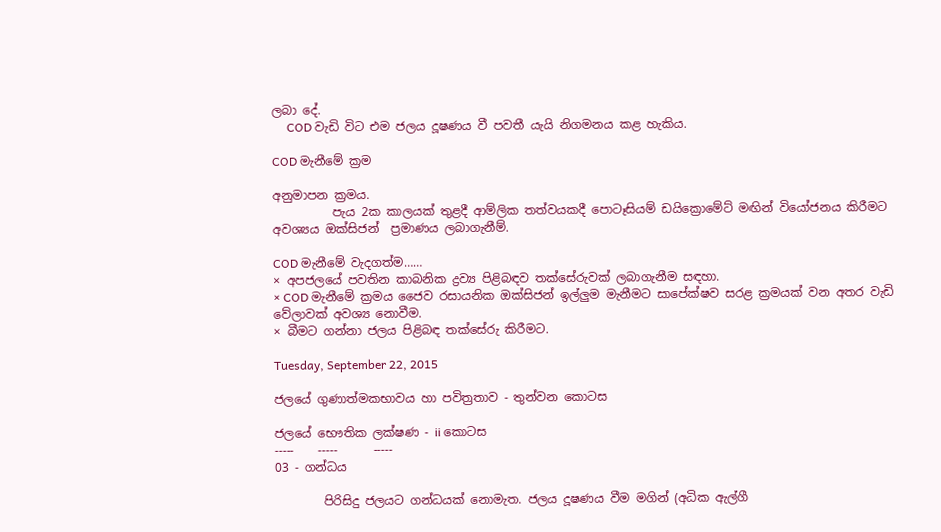ලබා දේ.
     COD වැඩි විට එම ජලය දූෂණය වී පවතී යැයි නිගමනය කළ හැකිය.

COD මැනීමේ ක්‍රම

අනුමාපන ක්‍රමය.
          පැය 2ක කාලයක් තුළදී ආම්ලික තත්වයකදී පොටෑසියම් ඩයික්‍රොමේට් මඟින් වියෝජනය කිරීමට අවශ්‍යය ඔක්සිජන්  ප්‍රමාණය ලබාගැනීම්.

COD මැනීමේ වැදගත්ම……
× අපජලයේ පවතින කාබනික ද්‍රව්‍ය පිළිබඳව තක්සේරුවක් ලබාගැනීම සඳහා.
× COD මැනීමේ ක්‍රමය ජෛව රසායනික ඔක්සිජන් ඉල්ලුම මැනීමට සාපේක්ෂව සරළ ක්‍රමයක් වන අතර වැඩි වේලාවක් අවශ්‍ය නොවීම.
× බීමට ගන්නා ජලය පිළිබඳ තක්සේරු කිරීමට.

Tuesday, September 22, 2015

ජලයේ ගුණාත්මකභාවය හා පවිත්‍රතාව - තුන්වන කොටස

ජලයේ භෞතික ලක්ෂණ - ii කොටස
-----    -----      -----
03 - ගන්ධය

        පිරිසිදු ජලයට ගන්ධයක් නොමැත. ජලය දූෂණය වීම මගින් (අධික ඇල්ගී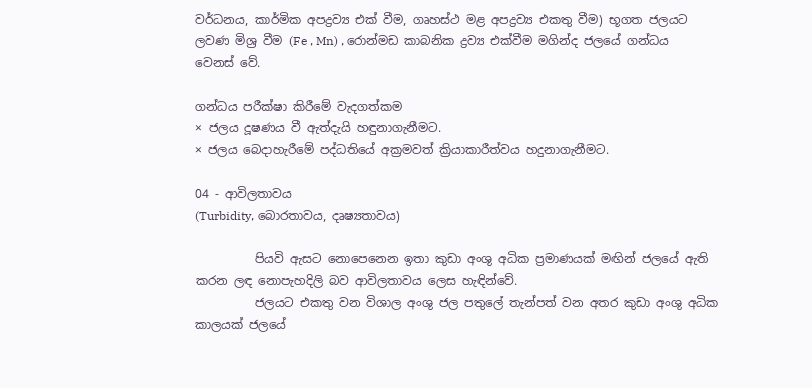වර්ධනය, කාර්මික අපද්‍රව්‍ය එක් වීම, ගෘහස්ථ මළ අපද්‍රව්‍ය එකතු වීම) භූගත ජලයට ලවණ මිශ්‍ර වීම (Fe , Mn) , රොන්මඩ කාබනික ද්‍රව්‍ය එක්වීම මගින්ද ජලයේ ගන්ධය වෙනස් වේ.

ගන්ධය පරීක්ෂා කිරීමේ වැදගත්කම
× ජලය දූෂණය වී ඇත්දැයි හඳුනාගැනීමට.
× ජලය බෙදාහැරීමේ පද්ධතියේ අක්‍රමවත් ක්‍රියාකාරීත්වය හදුනාගැනීමට.

04 - ආවිලතාවය
(Turbidity, බොරතාවය, දෘෂ්‍යතාවය)

          පියවි ඇසට නොපෙනෙන ඉතා කුඩා අංශු අධික ප්‍රමාණයක් මඟින් ජලයේ ඇති කරන ලඳ නොපැහදිලි බව ආවිලතාවය ලෙස හැඳින්වේ.
          ජලයට එකතු වන විශාල අංශු ජල පතුලේ තැන්පත් වන අතර කුඩා අංශු අධික කාලයක් ජල‍යේ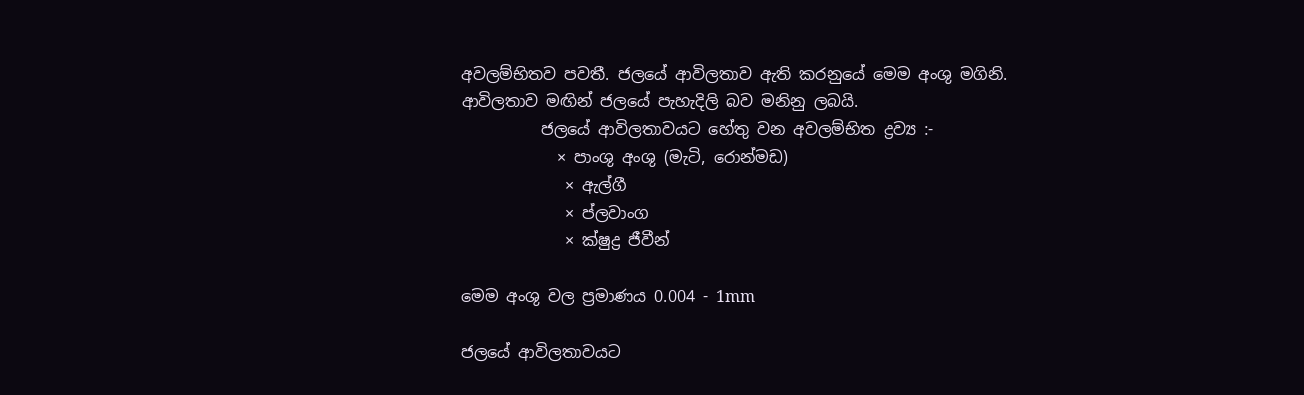අවලම්භිතව පවතී. ජලයේ ආවිලතාව ඇති කරනුයේ මෙම අංශු මගිනි. ආවිලතාව මඟින් ජලයේ පැහැදිලි බව මනිනු ලබයි.
          ජලයේ ආවිලතාවයට හේතු වන අවලම්භිත ද්‍රව්‍ය :-
            × පාංශු අංශු (මැටි, රොන්මඩ)
             × ඇල්ගී
             × ප්ලවාංග
             × ක්ෂුද්‍ර ජීවීන්

මෙම අංශු වල ප්‍රමාණය 0.004 - 1mm

ජලයේ ආවිලතාවයට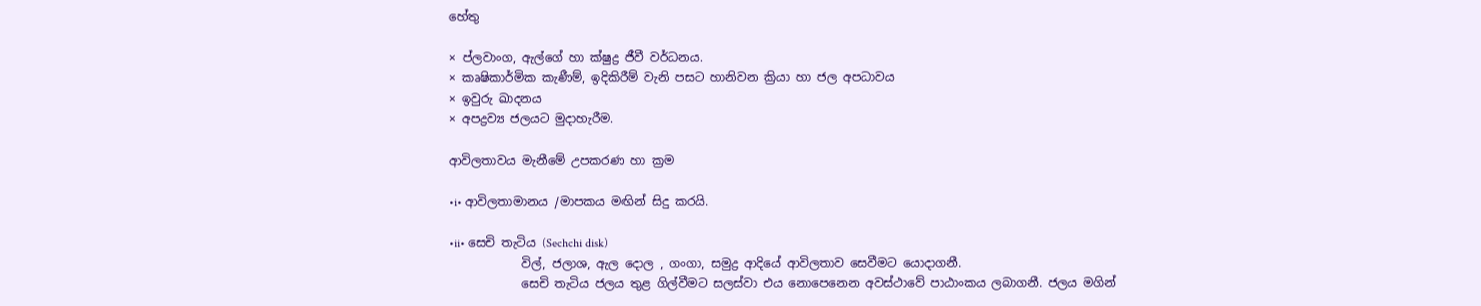හේතු

× ප්ලවාංග, ඇල්ගේ හා ක්ෂුද්‍ර ජීවී වර්ධනය.
× කෘෂිකාර්මික කැණීම්, ඉදිකිරීම් වැනි පසට හානිවන ක්‍රියා හා ජල අපධාවය
× ඉවුරු ඛාදනය
× අපද්‍රව්‍ය ජලයට මුදාහැරීම.

ආවිලතාවය මැනීමේ උපකරණ හා ක්‍රම

•i• ආවිලතාමානය /මාපකය මඟින් සිදු කරයි.

•ii• සෙචි තැටිය (Sechchi disk)
            විල්, ජලාශ, ඇල දොල , ගංගා, සමුද්‍ර ආදියේ ආවිලතාව සෙවීමට යොදාගනී.
            සෙචි තැටිය ජලය තුළ ගිල්වීමට සලස්වා එය නොපෙනෙන අවස්ථාවේ පාඨාංකය ලබාගනී. ජලය මගින්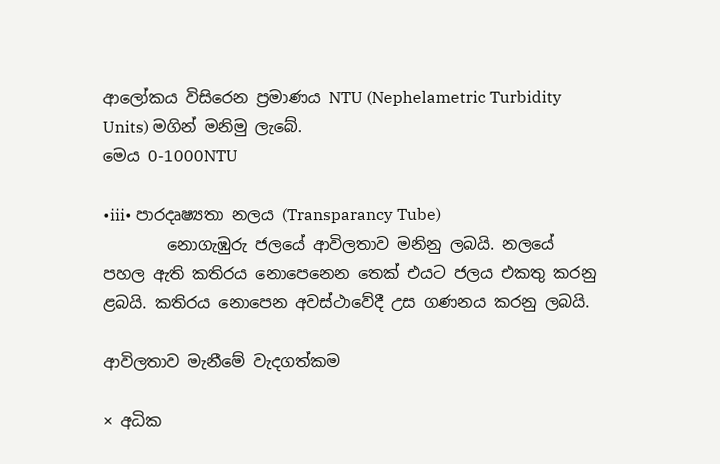ආලෝකය විසිරෙන ප්‍රමාණය NTU (Nephelametric Turbidity Units) මගින් මනිමු ලැබේ.
මෙය 0-1000NTU

•iii• පාරදෘෂ්‍යතා නලය (Transparancy Tube)
        නොගැඹුරු ජලයේ ආවිලතාව මනිනු ලබයි. නලයේ පහල ඇති කතිරය නොපෙනෙන තෙක් එයට ජලය එකතු කරනු ළබයි. කතිරය නොපෙන අවස්ථාවේදී උස ගණනය කරනු ලබයි.

ආවිලතාව මැනීමේ වැදගත්කම

× අධික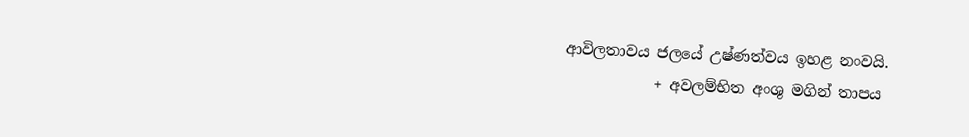ආවිලතාවය ජලයේ උෂ්ණත්වය ඉහළ නංවයි.
            + අවලම්භිත අංශු මගින් තාපය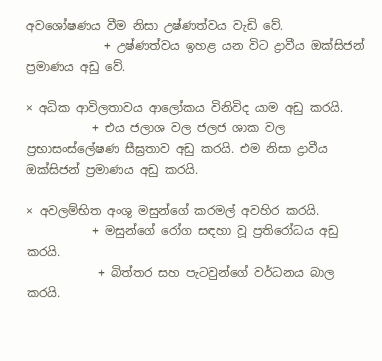අවශෝෂණය වීම නිසා උෂ්ණත්වය වැඩි වේ.
             + උෂ්ණත්වය ඉහළ යන විට ද්‍රාවීය ඔක්සිජන් ප්‍රමාණය අඩු වේ.

× අධික ආවිලතාවය ආලෝකය විනිවිද යාම අඩු කරයි.
           + එය ජලාශ වල ජලජ ශාක වල ප්‍රභාසංස්ලේෂණ සීඝ්‍රතාව අඩු කරයි. එම නිසා ද්‍රාවීය ඔක්සිජන් ප්‍රමාණය අඩු කරයි.

× අවලම්භිත අංශු මසුන්ගේ කරමල් අවහිර කරයි.
           + මසුන්ගේ රෝග සඳහා වූ ප්‍රතිරෝධය අඩු කරයි.
            + බිත්තර සහ පැටවුන්ගේ වර්ධනය බාල කරයි.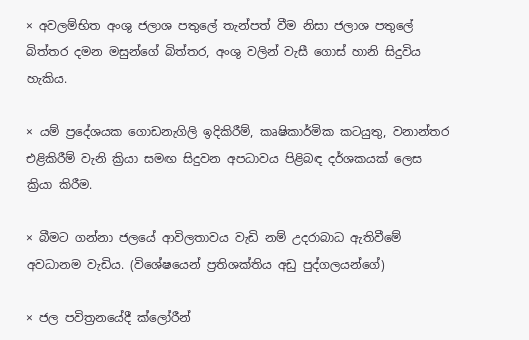× අවලම්භිත අංශු ජලාශ පතුලේ තැන්පත් වීම නිසා ජලාශ පතුලේ බිත්තර දමන මසුන්ගේ බිත්තර, අංශු වලින් වැසී ගොස් හානි සිදුවිය හැකිය.

× යම් ප්‍රදේශයක ගොඩනැගිලි ඉදිකිරීම්, කෘෂිකාර්මික කටයුතු, වනාන්තර එළිකිරීම් වැනි ක්‍රියා සමඟ සිදුවන අපධාවය පිළිබඳ දර්ශකයක් ලෙස ක්‍රියා කිරීම.

× බීමට ගන්නා ජලයේ ආවිලතාව‍ය වැඩි නම් උදරාබාධ ඇතිවීමේ අවධානම වැඩිය. (විශේෂයෙන් ප්‍රතිශක්තිය අඩු පුද්ගලයන්ගේ)

× ජල පවිත්‍රනයේදී ක්ලෝරීන්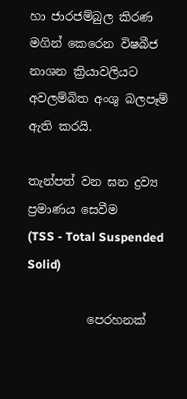හා ජාරජම්බුල කිරණ මගින් කෙරෙන විෂබීජ නාශන ක්‍රියාවලියට අවලම්බිත අංශු බලපෑම් ඇති කරයි.

තැන්පත් වන ඝන ද්‍රව්‍ය ප්‍රමාණය සෙවීම
(TSS - Total Suspended Solid)

          පෙරහනක්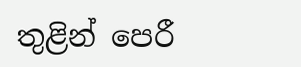තුළින් පෙරී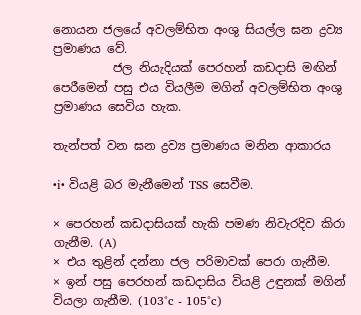නොයන ජලයේ අවලම්භිත අංශු සියල්ල ඝන ද්‍රව්‍ය ප්‍රමාණය වේ.
          ජල නියැදියක් පෙරහන් කඩදාසි මඟින් පෙරීමෙන් පසු එය වියලීම මගින් අවලම්භිත අංශු ප්‍රමාණය සෙවිය හැක.

තැන්පත් වන ඝන ද්‍රව්‍ය ප්‍රමාණය මනින ආකාරය

•i• වියළි බර මැනීමෙන් TSS සෙවීම.

× පෙරහන් කඩදාසියක් හැකි පමණ නිවැරදිව කිරා ගැනීම. (A)
× එය තුළින් දන්නා ජල පරිමාවක් පෙරා ගැනීම.
× ඉන් පසු පෙරහන් කඩදාසිය වියළි උඳුනක් මගින් වියලා ගැනීම. (103°c - 105°c)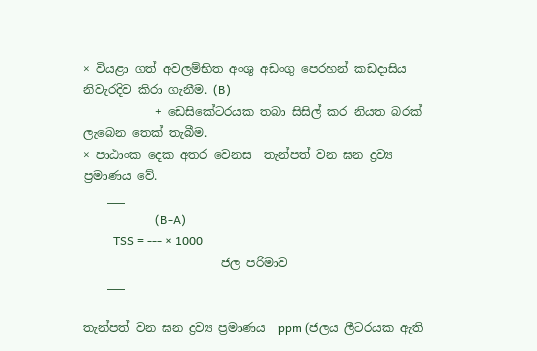× වියළා ගත් අවලම්භිත අංශු අඩංගු පෙරහන් කඩදාසිය නිවැරදිව කි‍රා ගැනීම. (B)
            + ඩෙසිකේටරයක තබා සිසිල් කර නියත බරක් ලැබෙන තෙක් තැබීම.
× පාඨාංක දෙක අතර වෙනස  තැන්පත් වන ඝන ද්‍රව්‍ය ප්‍රමාණය වේ.
    ___
                        (B-A)
          TSS = --- × 1000
                       ජල පරිමාව
    ___

තැන්පත් වන ඝන ද්‍රව්‍ය ප්‍රමාණය  ppm (ජලය ලීටරයක ඇති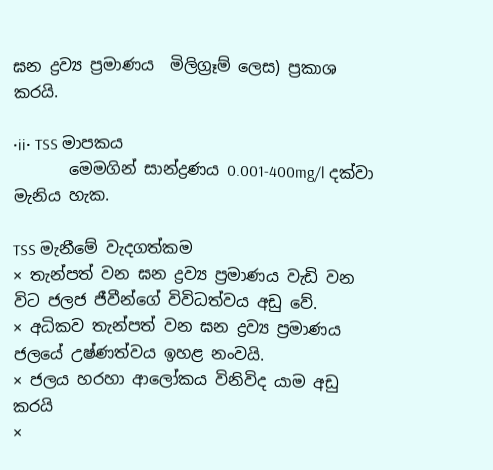ඝන ද්‍රව්‍ය ප්‍රමාණය  මිලිග්‍රෑම් ලෙස) ප්‍රකාශ කරයි.

•ii• TSS මාපකය
       මෙමගින් සාන්ද්‍රණය 0.001-400mg/l දක්වා මැනිය හැක.

TSS මැනීමේ වැදගත්කම
× තැන්පත් වන ඝන ද්‍රව්‍ය ප්‍රමාණය වැඩි වන විට ජලජ ජීවීන්ගේ විවිධත්වය අඩු වේ.
× අධිකව තැන්පත් වන ඝන ද්‍රව්‍ය ප්‍රමාණය ජලයේ උෂ්ණත්වය ඉහළ නංවයි.
× ජලය හරහා ආලෝකය විනිවිද යාම අඩු කරයි
×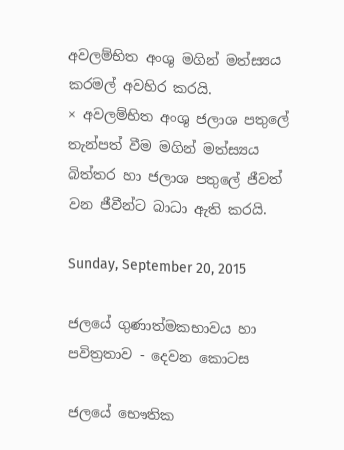අවලම්භිත අංශු මගින් මත්ස්‍යය කරමල් අවහිර කරයි.
× අවලම්භිත අංශු ජලාශ පතුලේ තැන්පත් වීම මගින් මත්ස්‍යය බිත්ත‍ර හා ජලාශ පතුලේ ජීවත් වන ජීවීන්ට බාධා ඇති කරයි.

Sunday, September 20, 2015

ජලයේ ගුණාත්මකභාවය හා පවිත්‍රතාව - දෙවන කොටස

ජලයේ භෞතික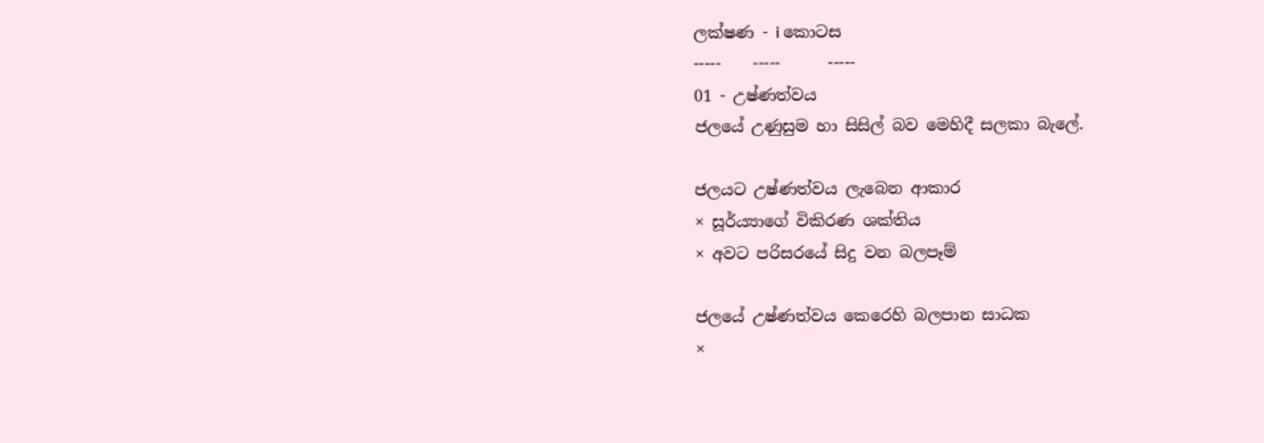ලක්ෂණ - i කොටස
-----    -----      -----
01 - උෂ්ණත්වය
ජලයේ උණුසුම හා සිසිල් බව මෙහිදී සලකා බැලේ.

ජලයට උෂ්ණත්වය ලැබෙන ආකාර
× සූර්ය්‍යාගේ විකිරණ ශක්තිය
× අවට පරිසරයේ සිදු වන බලපෑම්

ජලයේ උෂ්ණත්වය කෙරෙහි බලපාන සාධක
×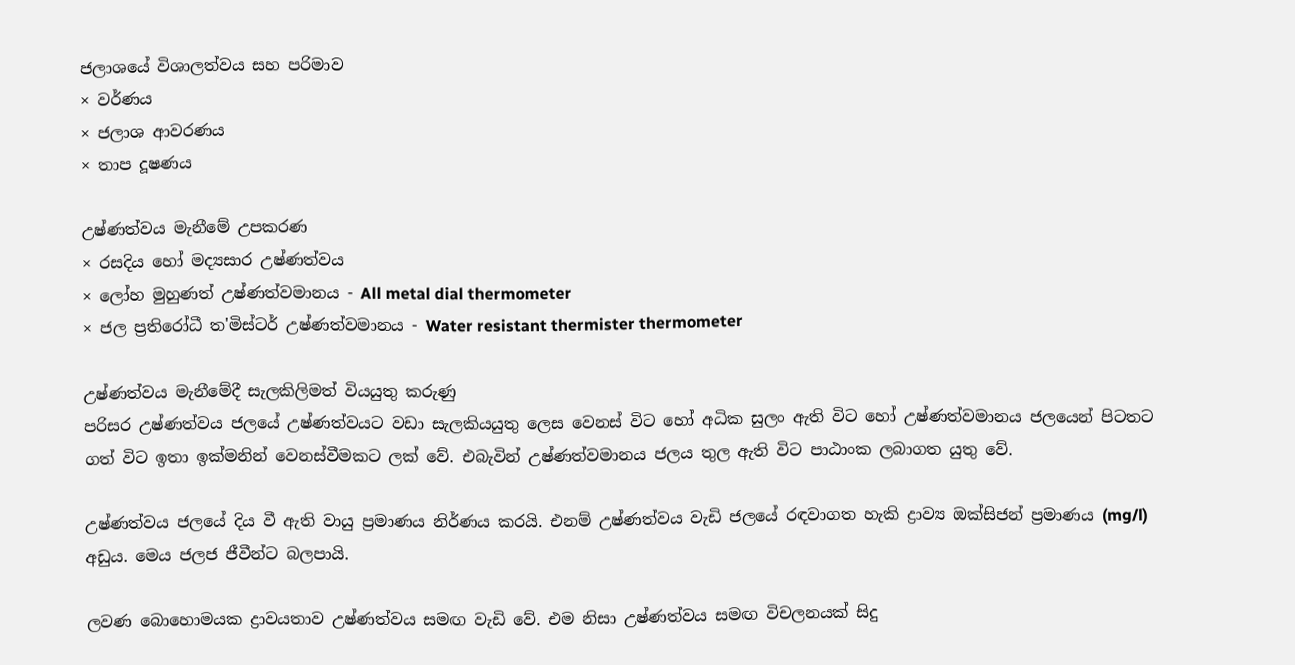ජලාශයේ විශාලත්වය සහ පරිමාව
× වර්ණය
× ජලාශ ආවරණය
× තාප දූෂණය

උෂ්ණත්වය මැනීමේ උපකරණ
× රසදිය හෝ මද්‍යසාර උෂ්ණත්වය
× ලෝහ මුහුණත් උෂ්ණත්වමානය - All metal dial thermometer
× ජල ප්‍රතිරෝධී ත'මිස්ටර් උෂ්ණත්වමානය - Water resistant thermister thermometer

උෂ්ණත්වය මැනීමේදී සැලකිලිමත් වියයුතු කරුණු
පරිසර උෂ්ණත්වය ජලයේ උෂ්ණත්වයට වඩා සැලකියයුතු ලෙස වෙනස් විට හෝ අධික සුලං ඇති විට හෝ උෂ්ණත්වමානය ජලයෙන් පිටතට ගත් විට ඉතා ඉක්මනින් වෙනස්වීමකට ලක් වේ. එබැවින් උෂ්ණත්වමානය ජලය තුල ඇති විට පාඨාංක ලබාගත යුතු වේ.

උෂ්ණත්වය ජලයේ දිය වී ඇති වායු ප්‍රමාණය නිර්ණය කරයි. එනම් උෂ්ණත්වය වැඩි ජලයේ රඳවාගත හැකි ද්‍රාව්‍ය ඔක්සිජන් ප්‍රමාණය (mg/l) අඩුය. මෙය ජලජ ජීවීන්ට බලපායි.

ලවණ බොහොමයක ද්‍රාවයතාව උෂ්ණත්වය සමඟ වැඩි වේ. එම නිසා උෂ්ණත්වය සමඟ විචලනයක් සිදු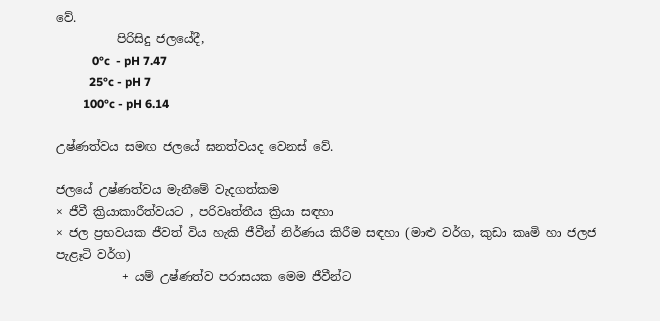වේ.
          පිරිසිදු ජලයේදී,
            0°c  - pH 7.47
           25°c - pH 7
         100°c - pH 6.14

උෂ්ණත්වය සමඟ ජලයේ ඝනත්වයද වෙනස් වේ.

ජලයේ උෂ්ණත්වය මැනීමේ වැදගත්කම
× ජීවී ක්‍රියාකාරීත්වයට , පරිවෘත්තීය ක්‍රියා සඳහා
× ජල ප්‍රභවයක ජීවත් විය හැකි ජීවීන් නිර්ණය කිරීම සඳහා (මාළු වර්ග, කුඩා කෘමි හා ජලජ පැළෑටි වර්ග)
           + යම් උෂ්ණත්ව පරාසයක මෙම ජීවීන්‍ට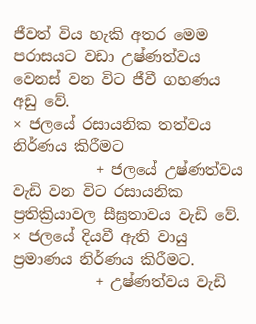ජීවත් විය හැකි අතර මෙම පරාසයට වඩා උෂ්ණත්වය වෙනස් වන විට ජීවී ගහණය අඩු වේ.
× ජලයේ රසායනික තත්වය නිර්ණය කිරීමට
           + ජලයේ උෂ්ණත්වය වැඩි වන විට රසායනික ප්‍රතික්‍රියාවල සීඝ්‍රතාවය වැඩි වේ.
× ජලයේ දියවී ඇති වායු ප්‍රමාණය නිර්ණය කිරීමට.
           + උෂ්ණත්වය වැඩි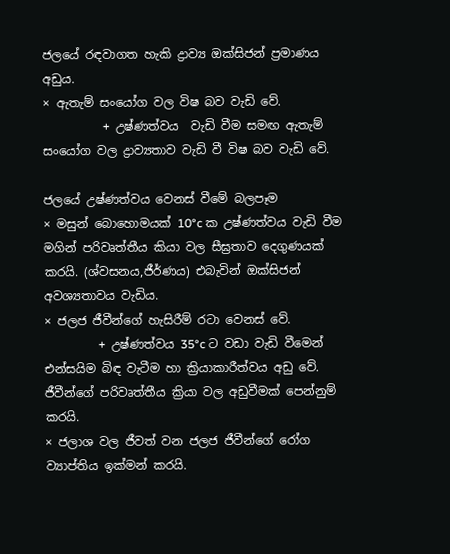ජලයේ රඳවාගත හැකි ද්‍රාව්‍ය ඔක්සිජන් ප්‍රමාණය අඩුය.
× ඇතැම් සංයෝග වල විෂ බව වැඩි වේ.
          + උෂ්ණත්වය  වැඩි වීම සමඟ ඇතැම් සංයෝග වල ද්‍රාව්‍යතාව වැඩි වී විෂ බව වැඩි වේ.

ජලයේ උෂ්ණත්වය වෙනස් වීමේ බලපෑම
× මසුන් බොහොමයක් 10°c ක උෂ්ණත්වය වැඩි වීම මගින් පරිවෘත්තීය කියා වල සීඝ්‍රතාව දෙගුණයක් කරයි. (ශ්වසනය,ජීර්ණය) එබැවින් ඔක්සිජන් අවශ්‍යතාවය වැඩිය.
× ජලජ ජීවීන්ගේ හැසිරීම් රටා වෙනස් වේ.
         + උෂ්ණත්වය 35°c ට වඩා වැඩි වීමෙන් එන්සයිම බිඳ වැටීම හා ක්‍රියාකාරීත්වය අඩු වේ. ජීවීන්ගේ පරිවෘත්තීය ක්‍රියා වල අඩුවීමක් පෙන්නුම් කරයි.
× ජලාශ වල ජීවත් වන ජලජ ජීවීන්ගේ රෝග ව්‍යාප්තිය ඉක්මන් කරයි.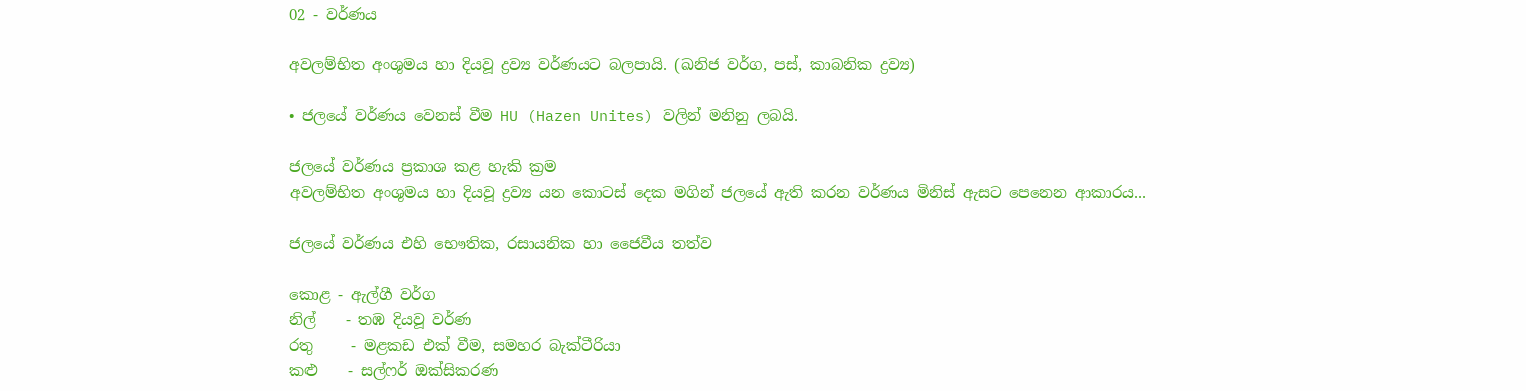02 - ව‍ර්ණය

අවලම්භිත අංශුමය හා දියවූ ද්‍රව්‍ය වර්ණයට බලපායි. (ඛනිජ වර්ග, පස්, කාබනික ද්‍රව්‍ය)

• ජලයේ වර්ණය වෙනස් වීම HU (Hazen Unites) වලින් මනිනු ලබයි.

ජලයේ වර්ණය ප්‍රකාශ කළ හැකි ක්‍රම
අවලම්භිත අංශුමය හා දියවූ ද්‍රව්‍ය යන කොටස් දෙක මගින් ජලයේ ඇති කරන වර්ණය මිනිස් ඇසට පෙනෙන ආකාරය...

ජලයේ වර්ණය එහි භෞතික, රසායනික හා ජෛවීය තත්ව

කොළ - ඇල්ගී වර්ග
නිල්    - තඹ දියවූ වර්ණ
රතු     - මළකඩ එක් වීම, සමහර බැක්ටීරියා
කළු    - සල්ෆර් ඔක්සිකරණ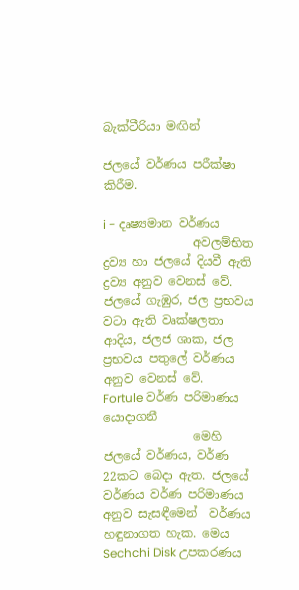බැක්ටීරියා මඟින්

ජලයේ වර්ණය පරීක්ෂා කිරීම.

i - දෘෂ්‍යමාන වර්ණය
               අවලම්භිත ද්‍රව්‍ය හා ජලයේ දියවී ඇති ද්‍රව්‍ය අනුව වෙනස් වේ. ජලයේ ගැඹුර, ජල ප්‍රභවය වටා ඇති වෘක්ෂලතා ආදිය, ජලජ ශාක, ජල ප්‍රභවය පතුලේ වර්ණය අනුව වෙනස් වේ.
Fortule වර්ණ පරිමාණය යොදාගනී
               මෙහි ජලයේ වර්ණය, වර්ණ 22කට බෙදා ඇත. ජලයේ වර්ණය වර්ණ පරිමාණය අනුව සැසඳීමෙන්  වර්ණය හඳුනාගත හැක. මෙය Sechchi Disk උපකරණය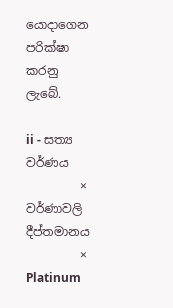යොදාගෙන පරික්ෂා කරනු ලැබේ.

ii - සත්‍ය වර්ණය
         × වර්ණාවලි දීප්තමානය
         × Platinum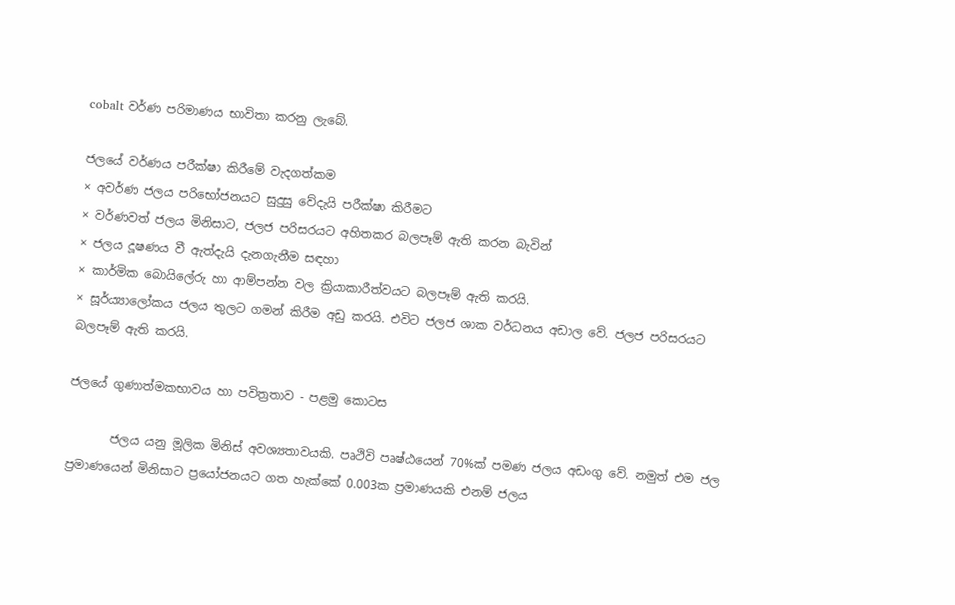cobalt වර්ණ පරිමාණය භාවිතා කරනු ලැබේ.

ජලයේ වර්ණය පරීක්ෂා කිරීමේ වැදගත්කම
× අවර්ණ ජලය පරිභෝජනයට සුදුසු වේදැයි පරීක්ෂා කිරීමට
× ව‍ර්ණවත් ජලය මිනිසාට, ජලජ පරිසරයට අහිතකර බලපෑම් ඇති කරන බැවින්
× ජලය දූෂණය වී ඇත්දැයි දැනගැනීම සඳහා
× කාර්මික බොයිලේරු හා ආම්පන්න වල ක්‍රියාකාරීත්ව‍යට බලපෑම් ඇති කරයි.
× සූර්ය්‍යාලෝකය ජලය තුලට ගමන් කිරීම අඩු කරයි. එවිට ජලජ ශාක වර්ධනය අඩාල වේ. ජලජ පරිසරයට බලපෑම් ඇති කරයි.

ජලයේ ගුණාත්මකභාවය හා පවිත්‍රතාව - පළමු කොටස

       ජල‍ය යනු මූලික මිනිස් අවශ්‍යතාවයකි. පෘථිවි පෘෂ්ඨයෙන් 70%ක් පමණ ජලය අඩංගු වේ. නමුත් එම ජල ප්‍රමාණයෙන් මිනිසාට ප්‍රයෝජනයට ගත හැක්කේ 0.003ක ප්‍රමාණයකි එනම් ජලය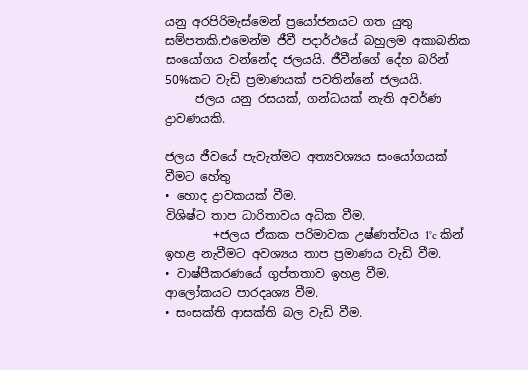යනු අරපි‍රිමැස්මෙන් ප්‍රයෝජනයට ගත යුතු සම්පතකි.එමෙන්ම ජීවී පදාර්ථයේ බහුලම අකාබනික සංයෝගය වන්නේද ජලයයි. ජීවීන්ගේ දේහ බරින් 50%කට වැඩි ප්‍රමාණයක් පවතින්නේ ජලයයි.
     ජලය යනු රසයක්, ගන්ධයක් නැති අව‍ර්ණ ද්‍රාවණයකි.

ජලය ජීවයේ පැවැත්මට අත්‍යවශ්‍යය සංයෝගයක් වීමට හේතු
• හොද ද්‍රාවකයක් වීම.
විශිෂ්ට තාප ධාරිතාවය අධික වීම.
        +ජලය ඒකක පරිමාවක උෂ්ණත්වය 1°c කින් ඉහළ නැවීමට අවශ්‍යය තාප ප්‍රමාණය වැඩි වීම.
• වාෂ්පීක‍රණයේ ගුප්තතාව ඉහළ වීම.
ආලෝකයට පාරදෘශ්‍ය වීම.
• සංසක්ති ආසක්ති බල වැඩි වීම.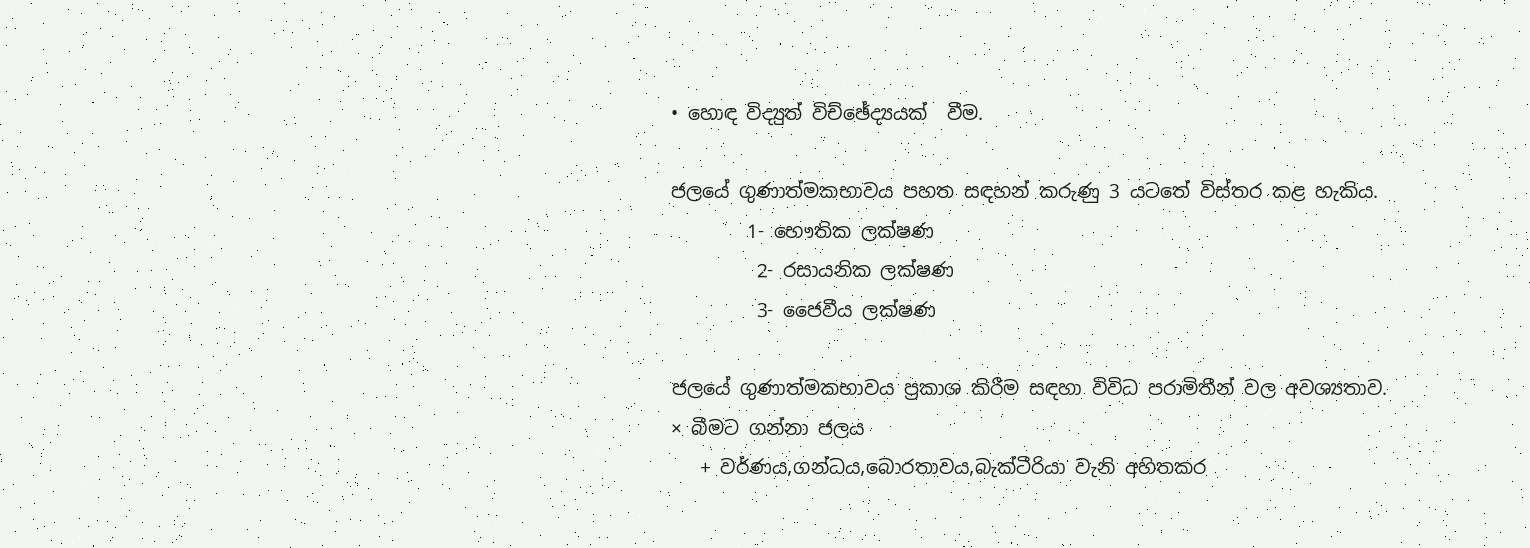• හොඳ විද්‍යුත් විච්ඡේද්‍යයක්  වීම.

ජලයේ ගුණාත්මකභාවය පහත සඳහන් කරුණු 3 යටතේ විස්තර කළ හැකිය.
        1- භෞතික ලක්ෂණ
         2- රසායනික ලක්ෂණ
         3- ජෛවීය ලක්ෂණ

ජලයේ ගුණාත්මකභාවය ප්‍රකාශ කිරීම සඳහා විවිධ පරාමිතීන් වල අවශ්‍යතාව.
× බීමට ගන්නා ජලය
   + වර්ණය,ගන්ධය,බොරතාවය,බැක්ටීරියා වැනි අහිතකර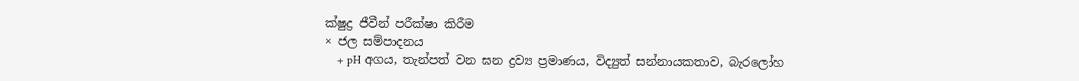ක්ෂුද්‍ර ජීවීන් පරීක්ෂා කිරීම
× ජල සම්පාදනය
    + pH අගය, තැන්පත් වන ඝන ද්‍රව්‍ය ප්‍රමාණය, විද්‍යුත් සන්නායකතාව, බැරලෝහ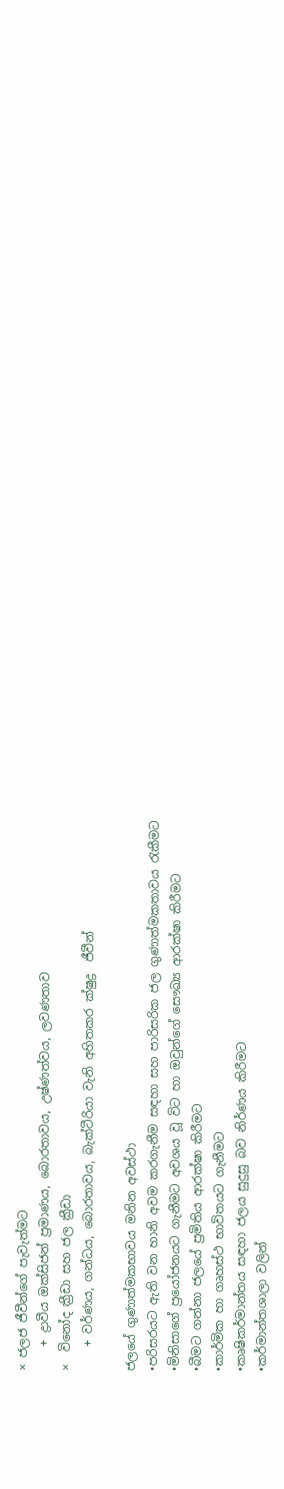× ජලජ ජීවීන්ගේ පැවැත්මට
    + ද්‍රාවීය ඔක්සිජන් ප්‍රමාණය, බොරතාවය, උෂ්ණත්වය, ලවණතාව
×  විනෝද ක්‍රීඩා සහ ජල ක්‍රීඩා
    + වර්ණය, ගන්ධය, බොරතාවය, බැක්ටීරියා වැනි අහිතකර ක්ෂුද්‍ර  ජීවීන්

ජල‍යේ ගුණාත්මකභාවය මනින අවස්ථා
•පරිසරයට ඇති වන හානි අවම කරගැනීම සඳහා සහ පාරිසරික ජල ගුණාත්මකතාවය රැකීමට
•මිනිසාගේ ප්‍රයෝජනයට ගැනීමට අවශය වූ විට හා ඔවුන්ගේ සෞඛ්‍ය ආරක්ෂා කිරීමට
•බීමට ගන්නා ජලයේ ප්‍රමිතිය ආරක්ෂා කිරීමට
•කාර්මික හා ගෘහස්ථ භාවිතයට ගැනීමට
•කෘෂිකර්මාන්තය සඳහා ජලය සුදුසු බව නිර්ණය කිරීමට
•කර්මාන්තශාලා වලින්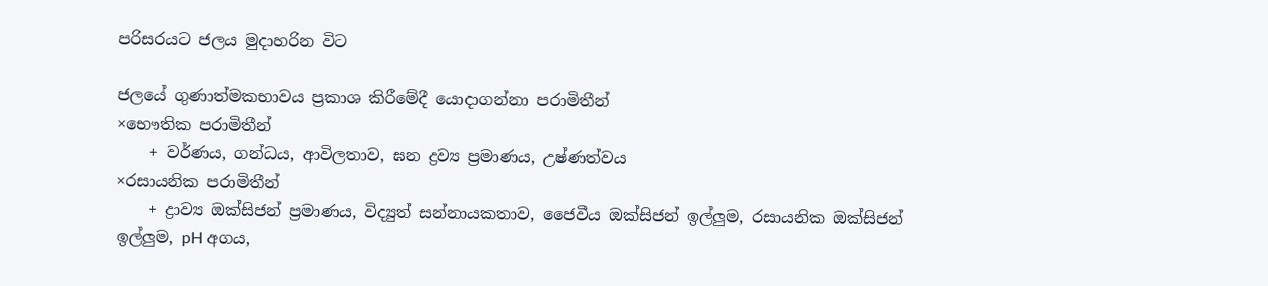පරිසරයට ජලය මුදාහරින විට

ජලයේ ගුණාත්මකභාව‍ය ප්‍රකාශ කිරීමේදී යොදාගන්නා පරාමිතීන්
×භෞතික පරාමිතීන්
    + වර්ණය, ගන්ධය, ආවිලතාව, ඝන ද්‍රව්‍ය ප්‍රමාණය, උෂ්ණත්වය
×රසායනික පරාමිතීන්
    + ද්‍රාව්‍ය ඔක්සිජන් ප්‍රමාණය, විද්‍යුත් සන්නායකතාව, ජෛවීය ඔක්සිජන් ඉල්ලුම, රසායනික ඔක්සිජන් ඉල්ලුම, pH අගය,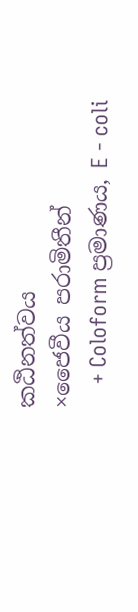කඨිනත්වය
×ජෛවීය පරාමිතීන්
    + Coloform ප්‍රමාණය, E - coli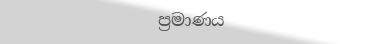ප්‍රමාණය